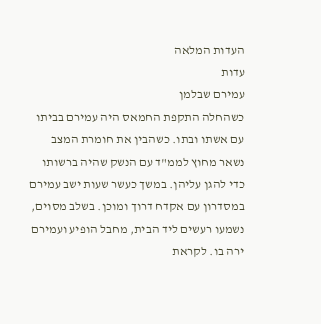העדות המלאה
עדות
עמירם שבלמן
כשהחלה התקפת החמאס היה עמירם בביתו עם אשתו ובתו. כשהבין את חומרת המצב נשאר מחוץ לממ"ד עם הנשק שהיה ברשותו כדי להגן עליהן. במשך כעשר שעות ישב עמירם במסדרון עם אקדח דרוך ומוכן. בשלב מסוים, נשמעו רעשים ליד הבית, מחבל הופיע ועמירם ירה בו. לקראת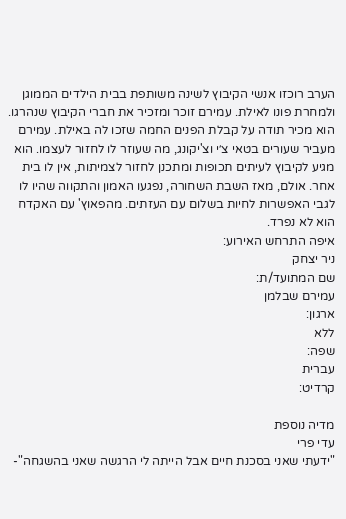הערב רוכזו אנשי הקיבוץ לשינה משותפת בבית הילדים הממוגן ולמחרת פונו לאילת. עמירם זוכר ומזכיר את חברי הקיבוץ שנהרגו. הוא מכיר תודה על קבלת הפנים החמה שזכו לה באילת. עמירם מעביר שעורים בטאי צ׳י וצ'יקונג, מה שעוזר לו לחזור לעצמו. הוא מגיע לקיבוץ לעיתים תכופות ומתכנן לחזור לצמיתות, אין לו בית אחר. אולם, מאז השבת השחורה, נפגעו האמון והתקווה שהיו לו לגבי האפשרות לחיות בשלום עם העזתים. מהפאוץ' עם האקדח הוא לא נפרד.
איפה התרחש האירוע:
ניר יצחק
שם המתועד/ת:
עמירם שבלמן
ארגון:
ללא
שפה:
עברית
קרדיט:

מדיה נוספת
עדי פרי
"ידעתי שאני בסכנת חיים אבל הייתה לי הרגשה שאני בהשגחה"-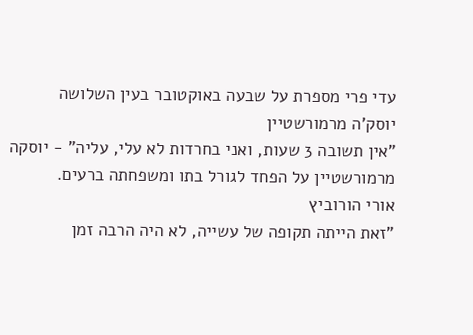עדי פרי מספרת על שבעה באוקטובר בעין השלושה
יוסק'ה מרמורשטיין
"אין תשובה 3 שעות, ואני בחרדות לא עלי, עליה" - יוסקה מרמורשטיין על הפחד לגורל בתו ומשפחתה ברעים.
אורי הורוביץ
"זאת הייתה תקופה של עשייה, לא היה הרבה זמן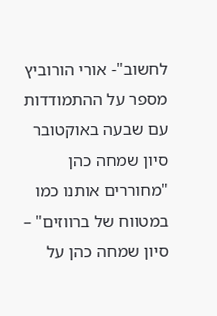לחשוב"- אורי הורוביץ מספר על ההתמודדות עם שבעה באוקטובר
סיון שמחה כהן
"מחוררים אותנו כמו במטווח של ברווזים" – סיון שמחה כהן על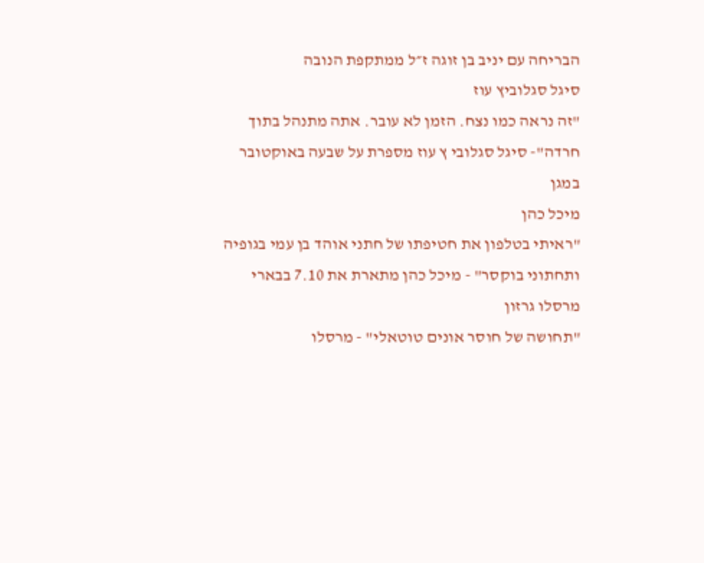הבריחה עם יניב בן זוגה ז״ל ממתקפת הנובה
סיגל סגלוביץ עוז
"זה נראה כמו נצח. הזמן לא עובר. אתה מתנהל בתוך חרדה"- סיגל סגלובי ץ עוז מספרת על שבעה באוקטובר במגן
מיכל כהן
"ראיתי בטלפון את חטיפתו של חתני אוהד בן עמי בגופיה ותחתוני בוקסר" - מיכל כהן מתארת את 7.10 בבארי
מרסלו גרזון
"תחושה של חוסר אונים טוטאלי" - מרסלו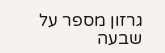גרזון מספר על שבעה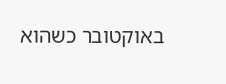באוקטובר כשהוא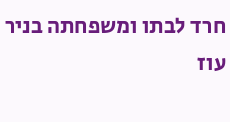חרד לבתו ומשפחתה בניר עוז